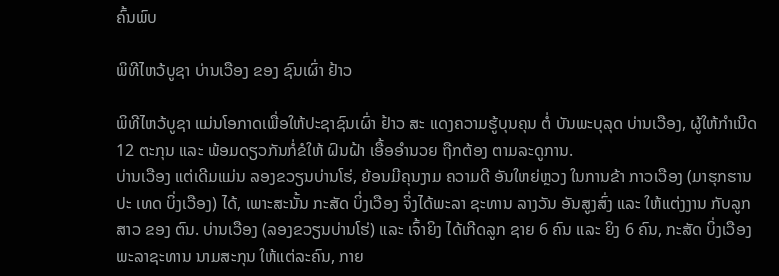ຄົ້ນພົບ

ພິທີໄຫວ້ບູຊາ ບ່ານເວືອງ ຂອງ ຊົນເຜົ່າ ຢ້າວ

ພິທີໄຫວ້ບູຊາ ແມ່ນໂອກາດເພື່ອໃຫ້ປະຊາຊົນເຜົ່າ ຢ້າວ ສະ ແດງຄວາມຮູ້ບຸນຄຸນ ຕໍ່ ບັນພະບຸລຸດ ບ່ານເວືອງ, ຜູ້ໃຫ້ກຳເນີດ 12 ຕະກຸນ ແລະ ພ້ອມດຽວກັນກໍ່ຂໍໃຫ້ ຝົນຝ້າ ເອື້ອອໍານວຍ ຖືກຕ້ອງ ຕາມລະດູການ.
ບ່ານເວືອງ ແຕ່ເດີມແມ່ນ ລອງຂວຽນບ່ານໂຮ່, ຍ້ອນມີຄຸນງາມ ຄວາມດີ ອັນໃຫຍ່ຫຼວງ ໃນການຂ້າ ກາວເວືອງ (ມາຮຸກຮານ ປະ ເທດ ບິ່ງເວືອງ) ໄດ້, ເພາະສະນັ້ນ ກະສັດ ບິ່ງເວືອງ ຈິ່ງໄດ້ພະລາ ຊະທານ ລາງວັນ ອັນສູງສົ່ງ ແລະ ໃຫ້ແຕ່ງງານ ກັບລູກສາວ ຂອງ ຕົນ. ບ່ານເວືອງ (ລອງຂວຽນບ່ານໂຮ່) ແລະ ເຈົ້າຍິງ ໄດ້ເກີດລູກ ຊາຍ 6 ຄົນ ແລະ ຍິງ 6 ຄົນ, ກະສັດ ບິ່ງເວືອງ ພະລາຊະທານ ນາມສະກຸນ ໃຫ້ແຕ່ລະຄົນ, ກາຍ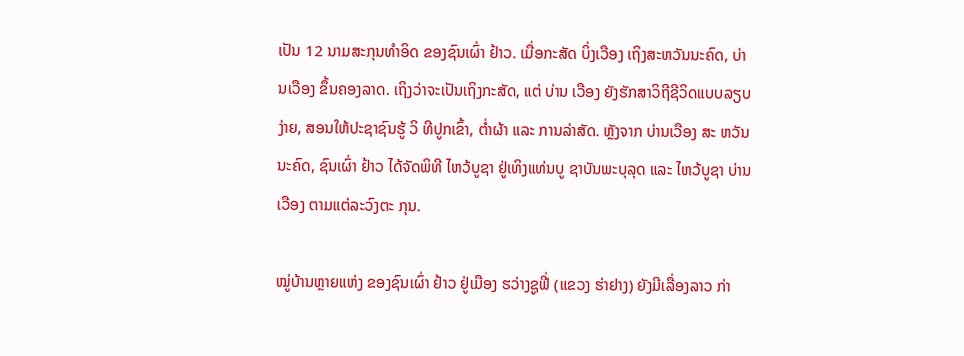ເປັນ 12 ນາມສະກຸນທຳອິດ ຂອງຊົນເຜົ່າ ຢ້າວ. ເມື່ອກະສັດ ບິ່ງເວືອງ ເຖິງສະຫວັນນະຄົດ, ບ່ານເວືອງ ຂຶ້ນຄອງລາດ. ເຖິງວ່າຈະເປັນເຖິງກະສັດ, ແຕ່ ບ່ານ ເວືອງ ຍັງຮັກສາວິຖີຊີວິດແບບລຽບງ່າຍ, ສອນໃຫ້ປະຊາຊົນຮູ້ ວິ ທີປູກເຂົ້າ, ຕໍ່າຜ້າ ແລະ ການລ່າສັດ. ຫຼັງຈາກ ບ່ານເວືອງ ສະ ຫວັນນະຄົດ, ຊົນເຜົ່າ ຢ້າວ ໄດ້ຈັດພິທີ ໄຫວ້ບູຊາ ຢູ່ເທິງແທ່ນບູ ຊາບັນພະບຸລຸດ ແລະ ໄຫວ້ບູຊາ ບ່ານເວືອງ ຕາມແຕ່ລະວົງຕະ ກຸນ.

ໝູ່ບ້ານຫຼາຍແຫ່ງ ຂອງຊົນເຜົ່າ ຢ້າວ ຢູ່ເມືອງ ຮວ່າງຊູຟີ່ (ແຂວງ ຮ່າຢາງ) ຍັງມີເລື່ອງລາວ ກ່າ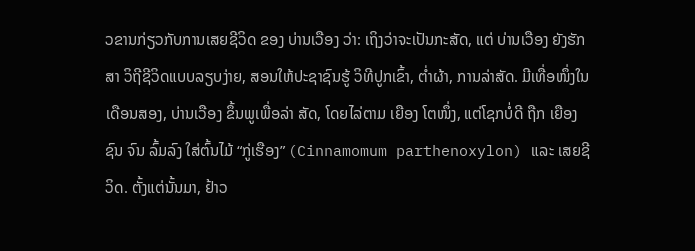ວຂານກ່ຽວກັບການເສຍຊີວິດ ຂອງ ບ່ານເວືອງ ວ່າ: ເຖິງວ່າຈະເປັນກະສັດ, ແຕ່ ບ່ານເວືອງ ຍັງຮັກສາ ວິຖີຊີວິດແບບລຽບງ່າຍ, ສອນໃຫ້ປະຊາຊົນຮູ້ ວິທີປູກເຂົ້າ, ຕໍ່າຜ້າ, ການລ່າສັດ. ມີເທື່ອໜຶ່ງໃນເດືອນສອງ, ບ່ານເວືອງ ຂຶ້ນພູເພື່ອລ່າ ສັດ, ໂດຍໄລ່ຕາມ ເຍືອງ ໂຕໜຶ່ງ, ແຕ່ໂຊກບໍ່ດີ ຖືກ ເຍືອງ ຊົນ ຈົນ ລົ້ມລົງ ໃສ່ຕົ້ນໄມ້ “ກູ່ເຮືອງ” (Cinnamomum parthenoxylon) ແລະ ເສຍຊີວິດ. ຕັ້ງແຕ່ນັ້ນມາ, ຢ້າວ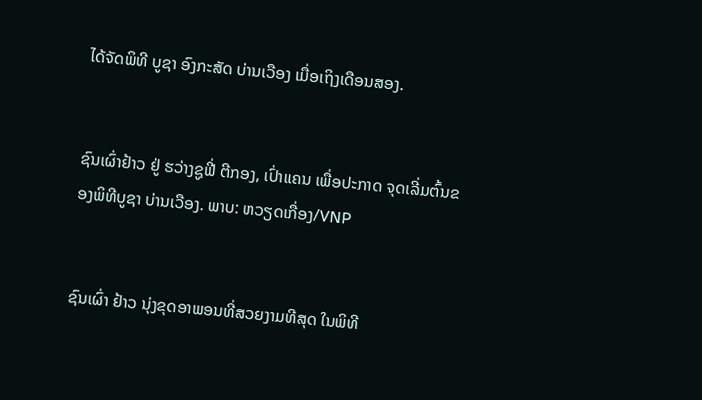ໄດ້ຈັດພິທີ ບູຊາ ອົງກະສັດ ບ່ານເວືອງ ເມື່ອເຖິງເດືອນສອງ.


ຊົນເຜົ່າຢ້າວ ຢູ່ ຮວ່າງຊູຟີ່ ຕີກອງ, ເປົ່າແຄນ ເພື່ອປະກາດ ຈຸດເລີ່ມຕົ້ນຂອງພິທີບູຊາ ບ່ານເວືອງ. ພາບ: ຫວຽດເກື່ອງ/VNP


ຊົນເຜົ່າ ຢ້າວ ນຸ່ງຂຸດອາພອນທີ່ສວຍງາມທີສຸດ ໃນພິທີ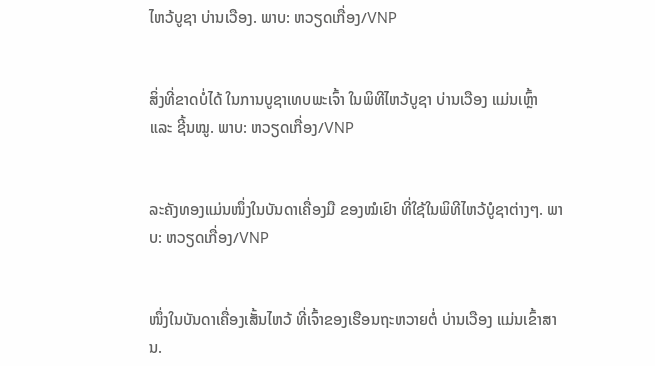ໄຫວ້ບູຊາ ບ່ານເວືອງ. ພາບ: ຫວຽດເກື່ອງ/VNP


ສິ່ງທີ່ຂາດບໍ່ໄດ້ ໃນການບູຊາເທບພະເຈົ້າ ໃນພິທີໄຫວ້ບູຊາ ບ່ານເວືອງ ແມ່ນເຫຼົ້າ ແລະ ຊີ້ນໝູ. ພາບ: ຫວຽດເກື່ອງ/VNP


ລະຄັງທອງແມ່ນໜຶ່ງໃນບັນດາເຄື່ອງມື ຂອງໝໍເຢົາ ທີ່ໃຊ້ໃນພິທີໄຫວ້ບູໍຊາຕ່າງໆ. ພາບ: ຫວຽດເກື່ອງ/VNP


ໜຶ່ງໃນບັນດາເຄື່ອງເສັ້ນໄຫວ້ ທີ່ເຈົ້າຂອງເຮືອນຖະຫວາຍຕໍ່ ບ່ານເວືອງ ແມ່ນເຂົ້າສານ.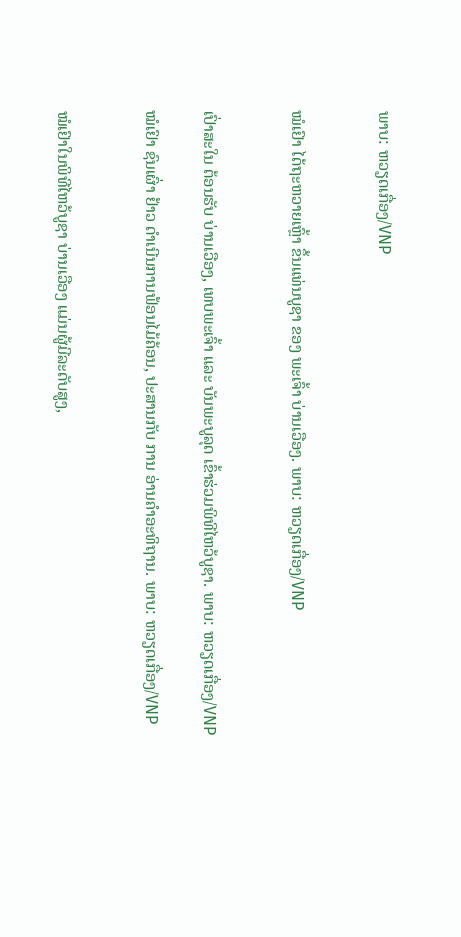ພາບ: ຫວຽດເກື່ອງ/VNP


ໝໍເຢົາ ໄດ້ຖະຫວາຍເຫຼົ້າ ຂຶ້ນແທ່ນບູຊາ ຂອງ ພະເຈົ້າ ບ່ານເວືອງ. ພາບ: ຫວຽດເກື່ອງ/VNP


ເປົ່າສະໃນ ຕ້ອນຮັບ ບ່ານເວືອງ, ເທບພະເຈົ້າ ແລະ ບັນພະບູລຸດ ເຂົ້າຮ່ວມພິທີໄຫວ້ບູຊາ. ພາບ: ຫວຽດເກື່ອງ/VNP

ໝໍເຢົາ ຊົນເຜົ່າ ຢ້າວ ດຳເນີນການຟ້ອນໄມ້ຄ້ອນ, ປະສານກັບ ການ ອ່ານຄຳອະທິຖານ. ພາບ: ຫວຽດເກື່ອງ/VNP


ໝໍເຢົາໃນພິທີໄຫວ້ບູຊາ ບ່ານເວືອງ ແມ່ນຜູ້ມີລະດັບສູງ,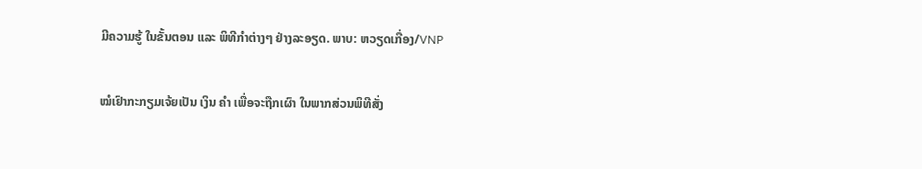ມີຄວາມຮູ້ ໃນຂັ້ນຕອນ ແລະ ພິທີກຳຕ່າງໆ ຢ່າງລະອຽດ. ພາບ: ຫວຽດເກື່ອງ/VNP

ໝໍເຢົາກະກຽມເຈ້ຍເປັນ ເງິນ ຄຳ ເພື່ອຈະຖືກເຜົາ ໃນພາກສ່ວນພິທີສັ່ງ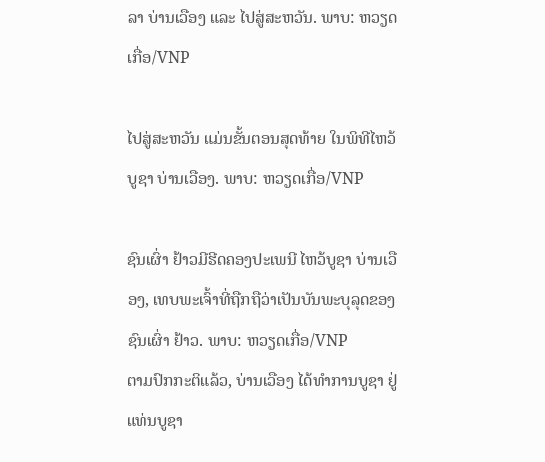ລາ ບ່ານເວືອງ ແລະ ໄປສູ່ສະຫວັນ. ພາບ: ຫວຽດເກື່ອ/VNP

ໄປສູ່ສະຫວັນ ແມ່ນຂັ້ນຕອນສຸດທ້າຍ ໃນພິທີໄຫວ້ບູຊາ ບ່ານເວືອງ. ພາບ: ຫວຽດເກື່ອ/VNP

ຊົນເຜົ່າ ຢ້າວມີຮີດຄອງປະເພນີ ໄຫວ້ບູຊາ ບ່ານເວືອງ, ເທບພະເຈົ້າທີ່ຖືກຖືວ່າເປັນບັນພະບຸລຸດຂອງຊົນເຜົ່າ ຢ້າວ. ພາບ: ຫວຽດເກື່ອ/VNP
ຕາມປົກກະຕິແລ້ວ, ບ່ານເວືອງ ໄດ້ທໍາການບູຊາ ຢູ່ ແທ່ນບູຊາ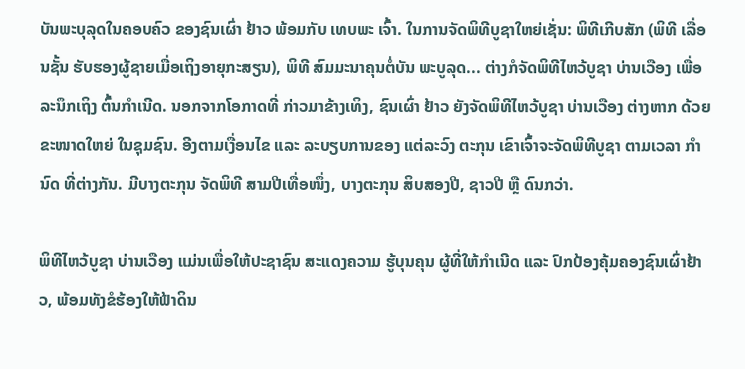ບັນພະບຸລຸດໃນຄອບຄົວ ຂອງຊົນເຜົ່າ ຢ້າວ ພ້ອມກັບ ເທບພະ ເຈົ້າ. ໃນການຈັດພິທີບູຊາໃຫຍ່ເຊັ່ນ: ພິທີເກີບສັກ (ພິທີ ເລື່ອນຊັ້ນ ຮັບຮອງຜູ້ຊາຍເມື່ອເຖິງອາຍຸກະສຽນ), ພິທີ ສົມມະນາຄຸນຕໍ່ບັນ ພະບູລຸດ... ຕ່າງກໍຈັດພິທີໄຫວ້ບູຊາ ບ່ານເວືອງ ເພື່ອລະນຶກເຖິງ ຕົ້ນກຳເນີດ. ນອກຈາກໂອກາດທີ່ ກ່າວມາຂ້າງເທິງ, ຊົນເຜົ່າ ຢ້າວ ຍັງຈັດພິທີໄຫວ້ບູຊາ ບ່ານເວືອງ ຕ່າງຫາກ ດ້ວຍຂະໜາດໃຫຍ່ ໃນຊຸມຊົນ. ອີງຕາມເງື່ອນໄຂ ແລະ ລະບຽບການຂອງ ແຕ່ລະວົງ ຕະກຸນ ເຂົາເຈົ້າຈະຈັດພິທີບູຊາ ຕາມເວລາ ກຳນົດ ທີ່ຕ່າງກັນ. ມີບາງຕະກຸນ ຈັດພິທີ ສາມປີເທື່ອໜຶ່ງ, ບາງຕະກຸນ ສິບສອງປີ, ຊາວປີ ຫຼື ດົນກວ່າ.

ພິທີໄຫວ້ບູຊາ ບ່ານເວືອງ ແມ່ນເພື່ອໃຫ້ປະຊາຊົນ ສະແດງຄວາມ ຮູ້ບຸນຄຸນ ຜູ້ທີ່ໃຫ້ກຳເນີດ ແລະ ປົກປ້ອງຄຸ້ມຄອງຊົນເຜົ່າຢ້າວ, ພ້ອມທັງຂໍຮ້ອງໃຫ້ຟ້າດິນ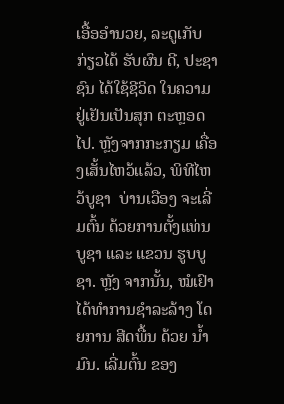ເອື້ອອຳນວຍ, ລະດູເກັບກ່ຽວໄດ້ ຮັບຜົນ ດີ, ປະຊາຊົນ ໄດ້ໃຊ້ຊີວິດ ໃນຄວາມຢູ່ເຢັນເປັນສຸກ ຕະຫຼອດໄປ. ຫຼັງຈາກກະກຽມ ເຄື່ອງເສັ້ນໄຫວ້ແລ້ວ, ພິທີໄຫວ້ບູຊາ  ບ່ານເວືອງ ຈະເລີ່ມຕົ້ນ ດ້ວຍການຕັ້ງແທ່ນບູຊາ ແລະ ແຂວນ ຮູບບູຊາ. ຫຼັງ ຈາກນັ້ນ, ໝໍເຢົາ ໄດ້ທຳການຊຳລະລ້າງ ໂດຍການ ສີດພື້ນ ດ້ວຍ ນໍ້າມົນ. ເລີ່ມຕົ້ນ ຂອງ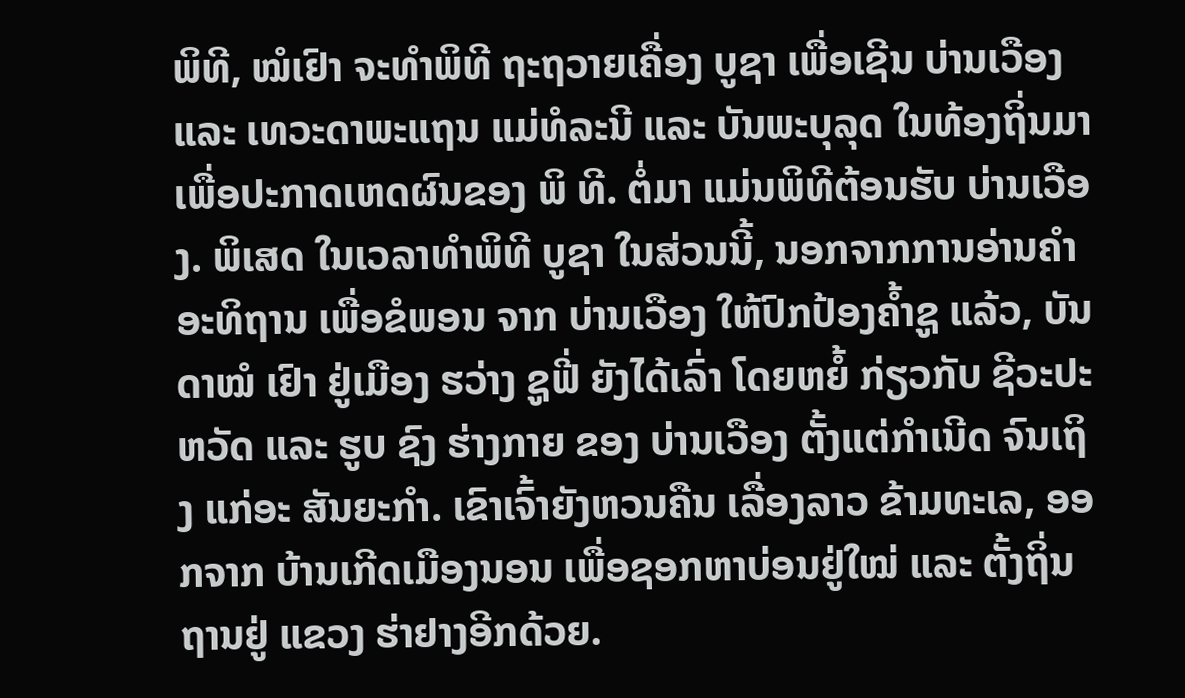ພິທີ, ໝໍເຢົາ ຈະທຳພິທີ ຖະຖວາຍເຄື່ອງ ບູຊາ ເພື່ອເຊີນ ບ່ານເວືອງ ແລະ ເທວະດາພະແຖນ ແມ່ທໍລະນີ ແລະ ບັນພະບຸລຸດ ໃນທ້ອງຖິ່ນມາ ເພື່ອປະກາດເຫດຜົນຂອງ ພິ ທີ. ຕໍ່ມາ ແມ່ນພິທີຕ້ອນຮັບ ບ່ານເວືອງ. ພິເສດ ໃນເວລາທຳພິທີ ບູຊາ ໃນສ່ວນນີ້, ນອກຈາກການອ່ານຄໍາອະທິຖານ ເພື່ອຂໍພອນ ຈາກ ບ່ານເວືອງ ໃຫ້ປົກປ້ອງຄໍ້າຊູ ແລ້ວ, ບັນດາໝໍ ເຢົາ ຢູ່ເມືອງ ຮວ່າງ ຊູຟີ່ ຍັງໄດ້ເລົ່າ ໂດຍຫຍໍ້ ກ່ຽວກັບ ຊີວະປະຫວັດ ແລະ ຮູບ ຊົງ ຮ່າງກາຍ ຂອງ ບ່ານເວືອງ ຕັ້ງແຕ່ກໍາເນີດ ຈົນເຖິງ ແກ່ອະ ສັນຍະກຳ. ເຂົາເຈົ້າຍັງຫວນຄືນ ເລື່ອງລາວ ຂ້າມທະເລ, ອອກຈາກ ບ້ານເກີດເມືອງນອນ ເພື່ອຊອກຫາບ່ອນຢູ່ໃໝ່ ແລະ ຕັ້ງຖິ່ນຖານຢູ່ ແຂວງ ຮ່າຢາງອີກດ້ວຍ.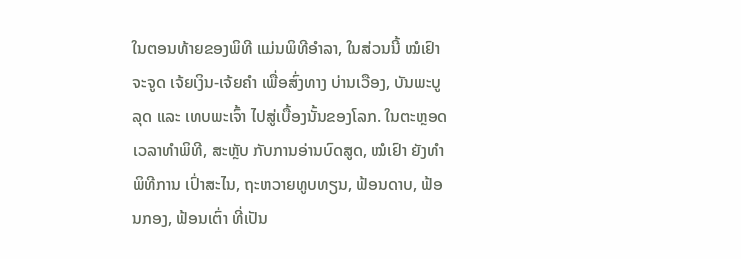ໃນຕອນທ້າຍຂອງພິທີ ແມ່ນພິທີອຳລາ, ໃນສ່ວນນີ້ ໝໍເຢົາ ຈະຈູດ ເຈ້ຍເງິນ-ເຈ້ຍຄຳ ເພື່ອສົ່ງທາງ ບ່ານເວືອງ, ບັນພະບູລຸດ ແລະ ເທບພະເຈົ້າ ໄປສູ່ເບື້ອງນັ້ນຂອງໂລກ. ໃນຕະຫຼອດເວລາທຳພິທີ, ສະຫຼັບ ກັບການອ່ານບົດສູດ, ໝໍເຢົາ ຍັງທໍາພິທີການ ເປົ່າສະໄນ, ຖະຫວາຍທູບທຽນ, ຟ້ອນດາບ, ຟ້ອນກອງ, ຟ້ອນເຕົ່າ ທີ່ເປັນ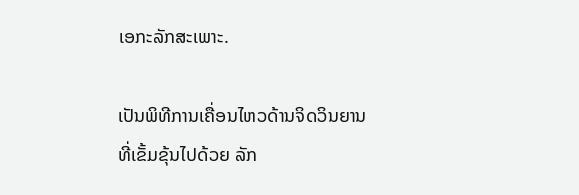ເອກະລັກສະເພາະ.

ເປັນພິທີການເຄື່ອນໄຫວດ້ານຈິດວິນຍານທີ່ເຂັ້ມຂຸ້ນໄປດ້ວຍ ລັກ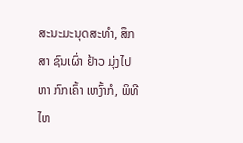ສະນະມະນຸດສະທຳ, ສຶກສາ ຊົນເຜົ່າ ຢ້າວ ມຸ່ງໄປຫາ ກົກເຄົ້າ ເຫງົ້າກໍ, ພິທີໄຫ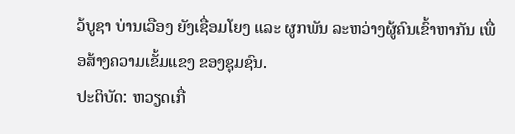ວ້ບູຊາ ບ່ານເວືອງ ຍັງເຊື່ອມໂຍງ ແລະ ຜູກພັນ ລະຫວ່າງຜູ້ຄົນເຂົ້າຫາກັນ ເພື່ອສ້າງຄວາມເຂັ້ມແຂງ ຂອງຊຸມຊົນ.
ປະຕິບັດ: ຫວຽດເກື່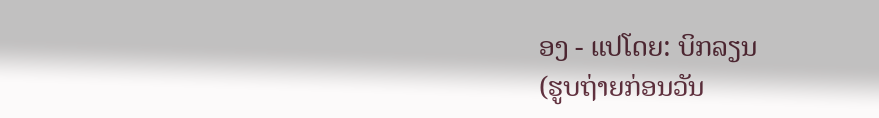ອງ - ແປໂດຍ: ບິກລຽນ
(ຮູບຖ່າຍກ່ອນວັນ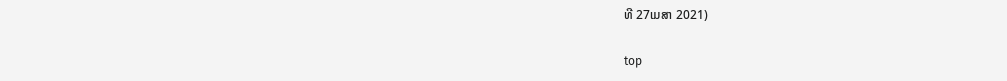ທີ 27ເມສາ 2021)

top